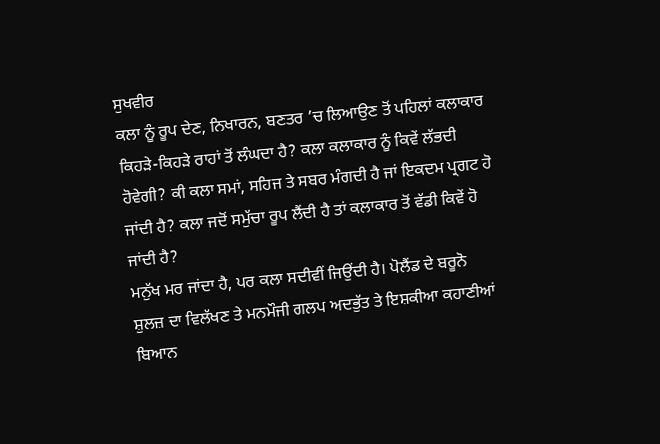ਸੁਖਵੀਰ
ਕਲਾ ਨੂੰ ਰੂਪ ਦੇਣ, ਨਿਖਾਰਨ, ਬਣਤਰ ’ਚ ਲਿਆਉਣ ਤੋਂ ਪਹਿਲਾਂ ਕਲਾਕਾਰ ਕਿਹੜੇ-ਕਿਹੜੇ ਰਾਹਾਂ ਤੋਂ ਲੰਘਦਾ ਹੈ? ਕਲਾ ਕਲਾਕਾਰ ਨੂੰ ਕਿਵੇਂ ਲੱਭਦੀ ਹੋਵੇਗੀ? ਕੀ ਕਲਾ ਸਮਾਂ, ਸਹਿਜ ਤੇ ਸਬਰ ਮੰਗਦੀ ਹੈ ਜਾਂ ਇਕਦਮ ਪ੍ਰਗਟ ਹੋ ਜਾਂਦੀ ਹੈ? ਕਲਾ ਜਦੋਂ ਸਮੁੱਚਾ ਰੂਪ ਲੈਂਦੀ ਹੈ ਤਾਂ ਕਲਾਕਾਰ ਤੋਂ ਵੱਡੀ ਕਿਵੇਂ ਹੋ ਜਾਂਦੀ ਹੈ?
ਮਨੁੱਖ ਮਰ ਜਾਂਦਾ ਹੈ, ਪਰ ਕਲਾ ਸਦੀਵੀਂ ਜਿਉਂਦੀ ਹੈ। ਪੋਲੈਂਡ ਦੇ ਬਰੂਨੋ ਸ਼ੁਲਜ਼ ਦਾ ਵਿਲੱਖਣ ਤੇ ਮਨਮੌਜੀ ਗਲਪ ਅਦਭੁੱਤ ਤੇ ਇਸ਼ਕੀਆ ਕਹਾਣੀਆਂ ਬਿਆਨ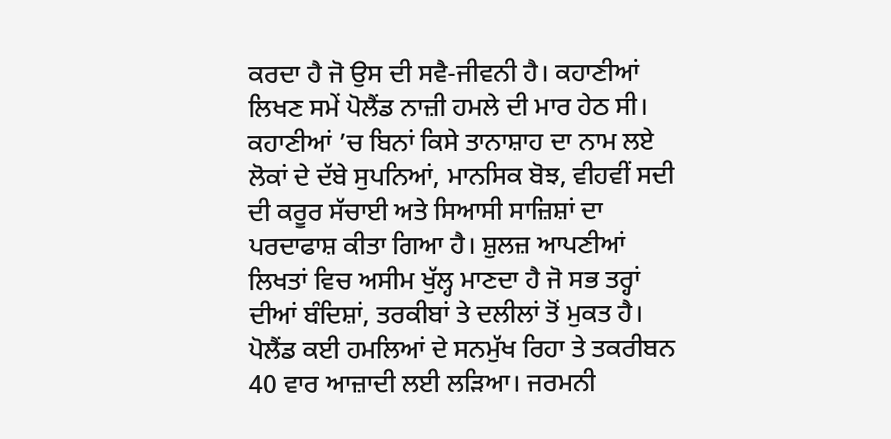ਕਰਦਾ ਹੈ ਜੋ ਉਸ ਦੀ ਸਵੈ-ਜੀਵਨੀ ਹੈ। ਕਹਾਣੀਆਂ ਲਿਖਣ ਸਮੇਂ ਪੋਲੈਂਡ ਨਾਜ਼ੀ ਹਮਲੇ ਦੀ ਮਾਰ ਹੇਠ ਸੀ। ਕਹਾਣੀਆਂ ’ਚ ਬਿਨਾਂ ਕਿਸੇ ਤਾਨਾਸ਼ਾਹ ਦਾ ਨਾਮ ਲਏ ਲੋਕਾਂ ਦੇ ਦੱਬੇ ਸੁਪਨਿਆਂ, ਮਾਨਸਿਕ ਬੋਝ, ਵੀਹਵੀਂ ਸਦੀ ਦੀ ਕਰੂਰ ਸੱਚਾਈ ਅਤੇ ਸਿਆਸੀ ਸਾਜ਼ਿਸ਼ਾਂ ਦਾ ਪਰਦਾਫਾਸ਼ ਕੀਤਾ ਗਿਆ ਹੈ। ਸ਼ੁਲਜ਼ ਆਪਣੀਆਂ ਲਿਖਤਾਂ ਵਿਚ ਅਸੀਮ ਖੁੱਲ੍ਹ ਮਾਣਦਾ ਹੈ ਜੋ ਸਭ ਤਰ੍ਹਾਂ ਦੀਆਂ ਬੰਦਿਸ਼ਾਂ, ਤਰਕੀਬਾਂ ਤੇ ਦਲੀਲਾਂ ਤੋਂ ਮੁਕਤ ਹੈ।
ਪੋਲੈਂਡ ਕਈ ਹਮਲਿਆਂ ਦੇ ਸਨਮੁੱਖ ਰਿਹਾ ਤੇ ਤਕਰੀਬਨ 40 ਵਾਰ ਆਜ਼ਾਦੀ ਲਈ ਲੜਿਆ। ਜਰਮਨੀ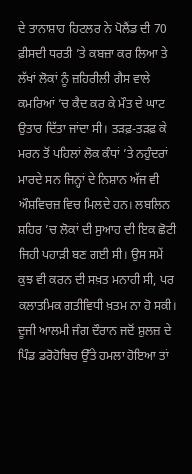ਦੇ ਤਾਨਾਸ਼ਾਹ ਹਿਟਲਰ ਨੇ ਪੋਲੈਂਡ ਦੀ 70 ਫ਼ੀਸਦੀ ਧਰਤੀ ’ਤੇ ਕਬਜ਼ਾ ਕਰ ਲਿਆ ਤੇ ਲੱਖਾਂ ਲੋਕਾਂ ਨੂੰ ਜ਼ਹਿਰੀਲੀ ਗੈਸ ਵਾਲੇ ਕਮਰਿਆਂ ’ਚ ਕੈਦ ਕਰ ਕੇ ਮੌਤ ਦੇ ਘਾਟ ਉਤਾਰ ਦਿੱਤਾ ਜਾਂਦਾ ਸੀ। ਤੜਫ਼-ਤੜਫ਼ ਕੇ ਮਰਨ ਤੋਂ ਪਹਿਲਾਂ ਲੋਕ ਕੰਧਾਂ ’ਤੇ ਨਹੁੰਦਰਾਂ ਮਾਰਦੇ ਸਨ ਜਿਨ੍ਹਾਂ ਦੇ ਨਿਸ਼ਾਨ ਅੱਜ ਵੀ ਔਸ਼ਵਿਚਜ਼ ਵਿਚ ਮਿਲਦੇ ਹਨ। ਲਬਲਿਨ ਸ਼ਹਿਰ ’ਚ ਲੋਕਾਂ ਦੀ ਸੁਆਹ ਦੀ ਇਕ ਛੋਟੀ ਜਿਹੀ ਪਹਾੜੀ ਬਣ ਗਈ ਸੀ। ਉਸ ਸਮੇਂ ਕੁਝ ਵੀ ਕਰਨ ਦੀ ਸਖ਼ਤ ਮਨਾਹੀ ਸੀ, ਪਰ ਕਲਾਤਮਿਕ ਗਤੀਵਿਧੀ ਖ਼ਤਮ ਨਾ ਹੋ ਸਕੀ।
ਦੂਜੀ ਆਲਮੀ ਜੰਗ ਦੌਰਾਨ ਜਦੋਂ ਸ਼ੁਲਜ਼ ਦੇ ਪਿੰਡ ਡਰੋਹੋਬਿਚ ਉੱਤੇ ਹਮਲਾ ਹੋਇਆ ਤਾਂ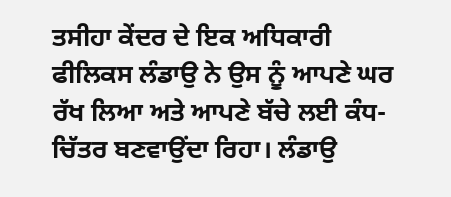ਤਸੀਹਾ ਕੇਂਦਰ ਦੇ ਇਕ ਅਧਿਕਾਰੀ ਫੀਲਿਕਸ ਲੰਡਾਉ ਨੇ ਉਸ ਨੂੰ ਆਪਣੇ ਘਰ ਰੱਖ ਲਿਆ ਅਤੇ ਆਪਣੇ ਬੱਚੇ ਲਈ ਕੰਧ-ਚਿੱਤਰ ਬਣਵਾਉਂਦਾ ਰਿਹਾ। ਲੰਡਾਉ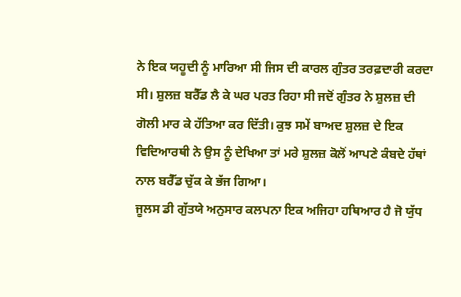ਨੇ ਇਕ ਯਹੂਦੀ ਨੂੰ ਮਾਰਿਆ ਸੀ ਜਿਸ ਦੀ ਕਾਰਲ ਗੁੰਤਰ ਤਰਫ਼ਦਾਰੀ ਕਰਦਾ ਸੀ। ਸ਼ੁਲਜ਼ ਬਰੈੱਡ ਲੈ ਕੇ ਘਰ ਪਰਤ ਰਿਹਾ ਸੀ ਜਦੋਂ ਗੁੰਤਰ ਨੇ ਸ਼ੁਲਜ਼ ਦੀ ਗੋਲੀ ਮਾਰ ਕੇ ਹੱਤਿਆ ਕਰ ਦਿੱਤੀ। ਕੁਝ ਸਮੇਂ ਬਾਅਦ ਸ਼ੁਲਜ਼ ਦੇ ਇਕ ਵਿਦਿਆਰਥੀ ਨੇ ਉਸ ਨੂੰ ਦੇਖਿਆ ਤਾਂ ਮਰੇ ਸ਼ੁਲਜ਼ ਕੋਲੋਂ ਆਪਣੇ ਕੰਬਦੇ ਹੱਥਾਂ ਨਾਲ ਬਰੈੱਡ ਚੁੱਕ ਕੇ ਭੱਜ ਗਿਆ।
ਜੂਲਸ ਡੀ ਗੁੱਤਯੇ ਅਨੁਸਾਰ ਕਲਪਨਾ ਇਕ ਅਜਿਹਾ ਹਥਿਆਰ ਹੈ ਜੋ ਯੁੱਧ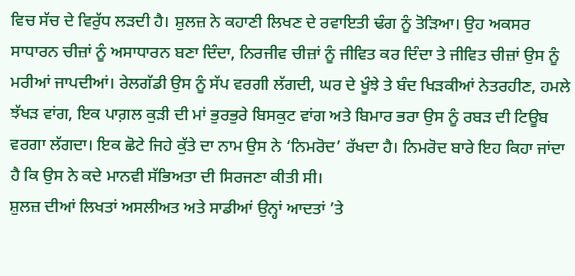ਵਿਚ ਸੱਚ ਦੇ ਵਿਰੁੱਧ ਲੜਦੀ ਹੈ। ਸ਼ੁਲਜ਼ ਨੇ ਕਹਾਣੀ ਲਿਖਣ ਦੇ ਰਵਾਇਤੀ ਢੰਗ ਨੂੰ ਤੋੜਿਆ। ਉਹ ਅਕਸਰ ਸਾਧਾਰਨ ਚੀਜ਼ਾਂ ਨੂੰ ਅਸਾਧਾਰਨ ਬਣਾ ਦਿੰਦਾ, ਨਿਰਜੀਵ ਚੀਜ਼ਾਂ ਨੂੰ ਜੀਵਿਤ ਕਰ ਦਿੰਦਾ ਤੇ ਜੀਵਿਤ ਚੀਜ਼ਾਂ ਉਸ ਨੂੰ ਮਰੀਆਂ ਜਾਪਦੀਆਂ। ਰੇਲਗੱਡੀ ਉਸ ਨੂੰ ਸੱਪ ਵਰਗੀ ਲੱਗਦੀ, ਘਰ ਦੇ ਖੂੰਝੇ ਤੇ ਬੰਦ ਖਿੜਕੀਆਂ ਨੇਤਰਹੀਣ, ਹਮਲੇ ਝੱਖੜ ਵਾਂਗ, ਇਕ ਪਾਗ਼ਲ ਕੁੜੀ ਦੀ ਮਾਂ ਭੁਰਭੁਰੇ ਬਿਸਕੁਟ ਵਾਂਗ ਅਤੇ ਬਿਮਾਰ ਭਰਾ ਉਸ ਨੂੰ ਰਬੜ ਦੀ ਟਿਊਬ ਵਰਗਾ ਲੱਗਦਾ। ਇਕ ਛੋਟੇ ਜਿਹੇ ਕੁੱਤੇ ਦਾ ਨਾਮ ਉਸ ਨੇ ‘ਨਿਮਰੋਦ’ ਰੱਖਦਾ ਹੈ। ਨਿਮਰੋਦ ਬਾਰੇ ਇਹ ਕਿਹਾ ਜਾਂਦਾ ਹੈ ਕਿ ਉਸ ਨੇ ਕਦੇ ਮਾਨਵੀ ਸੱਭਿਅਤਾ ਦੀ ਸਿਰਜਣਾ ਕੀਤੀ ਸੀ।
ਸ਼ੁਲਜ਼ ਦੀਆਂ ਲਿਖਤਾਂ ਅਸਲੀਅਤ ਅਤੇ ਸਾਡੀਆਂ ਉਨ੍ਹਾਂ ਆਦਤਾਂ ’ਤੇ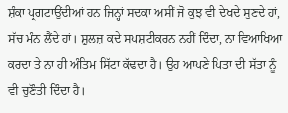ਸ਼ੰਕਾ ਪ੍ਰਗਟਾਉਂਦੀਆਂ ਹਨ ਜਿਨ੍ਹਾਂ ਸਦਕਾ ਅਸੀਂ ਜੋ ਕੁਝ ਵੀ ਦੇਖਦੇ ਸੁਣਦੇ ਹਾਂ, ਸੱਚ ਮੰਨ ਲੈਂਦੇ ਹਾਂ। ਸ਼ੁਲਜ਼ ਕਦੇ ਸਪਸ਼ਟੀਕਰਨ ਨਹੀਂ ਦਿੰਦਾ, ਨਾ ਵਿਆਖਿਆ ਕਰਦਾ ਤੇ ਨਾ ਹੀ ਅੰਤਿਮ ਸਿੱਟਾ ਕੱਢਦਾ ਹੈ। ਉਹ ਆਪਣੇ ਪਿਤਾ ਦੀ ਸੱਤਾ ਨੂੰ ਵੀ ਚੁਣੌਤੀ ਦਿੰਦਾ ਹੈ।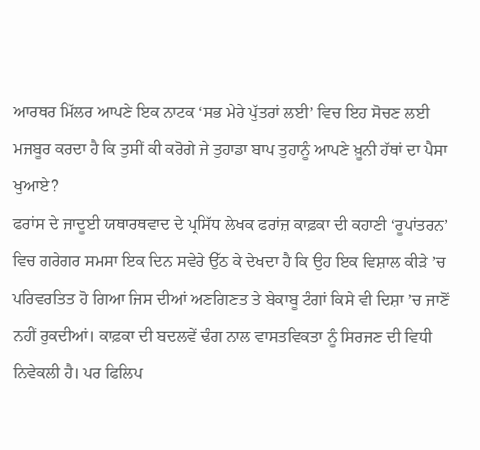ਆਰਥਰ ਮਿੱਲਰ ਆਪਣੇ ਇਕ ਨਾਟਕ ‘ਸਭ ਮੇਰੇ ਪੁੱਤਰਾਂ ਲਈ’ ਵਿਚ ਇਹ ਸੋਚਣ ਲਈ ਮਜਬੂਰ ਕਰਦਾ ਹੈ ਕਿ ਤੁਸੀਂ ਕੀ ਕਰੋਗੇ ਜੇ ਤੁਹਾਡਾ ਬਾਪ ਤੁਹਾਨੂੰ ਆਪਣੇ ਖ਼ੂਨੀ ਹੱਥਾਂ ਦਾ ਪੈਸਾ ਖੁਆਏ?
ਫਰਾਂਸ ਦੇ ਜਾਦੂਈ ਯਥਾਰਥਵਾਦ ਦੇ ਪ੍ਰਸਿੱਧ ਲੇਖਕ ਫਰਾਂਜ਼ ਕਾਫ਼ਕਾ ਦੀ ਕਹਾਣੀ ‘ਰੂਪਾਂਤਰਨ’ ਵਿਚ ਗਰੇਗਰ ਸਮਸਾ ਇਕ ਦਿਨ ਸਵੇਰੇ ਉੱਠ ਕੇ ਦੇਖਦਾ ਹੈ ਕਿ ਉਹ ਇਕ ਵਿਸ਼ਾਲ ਕੀੜੇ ’ਚ ਪਰਿਵਰਤਿਤ ਹੋ ਗਿਆ ਜਿਸ ਦੀਆਂ ਅਣਗਿਣਤ ਤੇ ਬੇਕਾਬੂ ਟੰਗਾਂ ਕਿਸੇ ਵੀ ਦਿਸ਼ਾ ’ਚ ਜਾਣੋਂ ਨਹੀਂ ਰੁਕਦੀਆਂ। ਕਾਫ਼ਕਾ ਦੀ ਬਦਲਵੇਂ ਢੰਗ ਨਾਲ ਵਾਸਤਵਿਕਤਾ ਨੂੰ ਸਿਰਜਣ ਦੀ ਵਿਧੀ ਨਿਵੇਕਲੀ ਹੈ। ਪਰ ਫਿਲਿਪ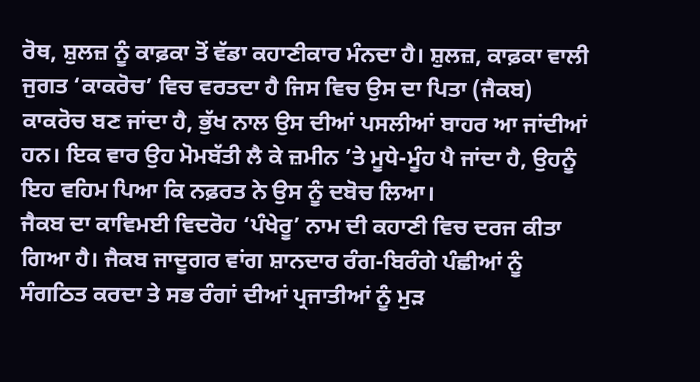ਰੋਥ, ਸ਼ੁਲਜ਼ ਨੂੰ ਕਾਫ਼ਕਾ ਤੋਂ ਵੱਡਾ ਕਹਾਣੀਕਾਰ ਮੰਨਦਾ ਹੈ। ਸ਼ੁਲਜ਼, ਕਾਫ਼ਕਾ ਵਾਲੀ ਜੁਗਤ ‘ਕਾਕਰੋਚ’ ਵਿਚ ਵਰਤਦਾ ਹੈ ਜਿਸ ਵਿਚ ਉਸ ਦਾ ਪਿਤਾ (ਜੈਕਬ) ਕਾਕਰੋਚ ਬਣ ਜਾਂਦਾ ਹੈ, ਭੁੱਖ ਨਾਲ ਉਸ ਦੀਆਂ ਪਸਲੀਆਂ ਬਾਹਰ ਆ ਜਾਂਦੀਆਂ ਹਨ। ਇਕ ਵਾਰ ਉਹ ਮੋਮਬੱਤੀ ਲੈ ਕੇ ਜ਼ਮੀਨ ’ਤੇ ਮੂਧੇ-ਮੂੰਹ ਪੈ ਜਾਂਦਾ ਹੈ, ਉਹਨੂੰ ਇਹ ਵਹਿਮ ਪਿਆ ਕਿ ਨਫ਼ਰਤ ਨੇ ਉਸ ਨੂੰ ਦਬੋਚ ਲਿਆ।
ਜੈਕਬ ਦਾ ਕਾਵਿਮਈ ਵਿਦਰੋਹ ‘ਪੰਖੇਰੂ’ ਨਾਮ ਦੀ ਕਹਾਣੀ ਵਿਚ ਦਰਜ ਕੀਤਾ ਗਿਆ ਹੈ। ਜੈਕਬ ਜਾਦੂਗਰ ਵਾਂਗ ਸ਼ਾਨਦਾਰ ਰੰਗ-ਬਿਰੰਗੇ ਪੰਛੀਆਂ ਨੂੰ ਸੰਗਠਿਤ ਕਰਦਾ ਤੇ ਸਭ ਰੰਗਾਂ ਦੀਆਂ ਪ੍ਰਜਾਤੀਆਂ ਨੂੰ ਮੁੜ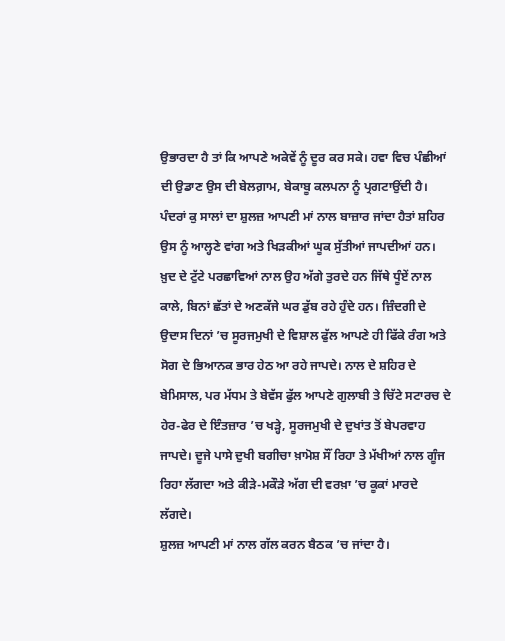ਉਭਾਰਦਾ ਹੈ ਤਾਂ ਕਿ ਆਪਣੇ ਅਕੇਵੇਂ ਨੂੰ ਦੂਰ ਕਰ ਸਕੇ। ਹਵਾ ਵਿਚ ਪੰਛੀਆਂ ਦੀ ਉਡਾਣ ਉਸ ਦੀ ਬੇਲਗ਼ਾਮ, ਬੇਕਾਬੂ ਕਲਪਨਾ ਨੂੰ ਪ੍ਰਗਟਾਉਂਦੀ ਹੈ।
ਪੰਦਰਾਂ ਕੁ ਸਾਲਾਂ ਦਾ ਸ਼ੁਲਜ਼ ਆਪਣੀ ਮਾਂ ਨਾਲ ਬਾਜ਼ਾਰ ਜਾਂਦਾ ਹੈਤਾਂ ਸ਼ਹਿਰ ਉਸ ਨੂੰ ਆਲ੍ਹਣੇ ਵਾਂਗ ਅਤੇ ਖਿੜਕੀਆਂ ਘੂਕ ਸੁੱਤੀਆਂ ਜਾਪਦੀਆਂ ਹਨ। ਖ਼ੁਦ ਦੇ ਟੁੱਟੇ ਪਰਛਾਵਿਆਂ ਨਾਲ ਉਹ ਅੱਗੇ ਤੁਰਦੇ ਹਨ ਜਿੱਥੇ ਧੂੰਏਂ ਨਾਲ ਕਾਲੇ, ਬਿਨਾਂ ਛੱਤਾਂ ਦੇ ਅਣਕੱਜੇ ਘਰ ਡੁੱਬ ਰਹੇ ਹੁੰਦੇ ਹਨ। ਜ਼ਿੰਦਗੀ ਦੇ ਉਦਾਸ ਦਿਨਾਂ ’ਚ ਸੂਰਜਮੁਖੀ ਦੇ ਵਿਸ਼ਾਲ ਫੁੱਲ ਆਪਣੇ ਹੀ ਫਿੱਕੇ ਰੰਗ ਅਤੇ ਸੋਗ ਦੇ ਭਿਆਨਕ ਭਾਰ ਹੇਠ ਆ ਰਹੇ ਜਾਪਦੇ। ਨਾਲ ਦੇ ਸ਼ਹਿਰ ਦੇ ਬੇਮਿਸਾਲ, ਪਰ ਮੱਧਮ ਤੇ ਬੇਵੱਸ ਫੁੱਲ ਆਪਣੇ ਗੁਲਾਬੀ ਤੇ ਚਿੱਟੇ ਸਟਾਰਚ ਦੇ ਹੇਰ-ਫੇਰ ਦੇ ਇੰਤਜ਼ਾਰ ’ਚ ਖੜ੍ਹੇ, ਸੂਰਜਮੁਖੀ ਦੇ ਦੁਖਾਂਤ ਤੋਂ ਬੇਪਰਵਾਹ ਜਾਪਦੇ। ਦੂਜੇ ਪਾਸੇ ਦੁਖੀ ਬਗੀਚਾ ਖ਼ਾਮੋਸ਼ ਸੌਂ ਰਿਹਾ ਤੇ ਮੱਖੀਆਂ ਨਾਲ ਗੂੰਜ ਰਿਹਾ ਲੱਗਦਾ ਅਤੇ ਕੀੜੇ-ਮਕੌੜੇ ਅੱਗ ਦੀ ਵਰਖ਼ਾ ’ਚ ਕੂਕਾਂ ਮਾਰਦੇ ਲੱਗਦੇ।
ਸ਼ੁਲਜ਼ ਆਪਣੀ ਮਾਂ ਨਾਲ ਗੱਲ ਕਰਨ ਬੈਠਕ ’ਚ ਜਾਂਦਾ ਹੈ।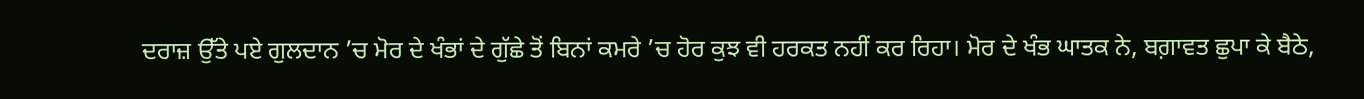ਦਰਾਜ਼ ਉੱਤੇ ਪਏ ਗੁਲਦਾਨ ’ਚ ਮੋਰ ਦੇ ਖੰਭਾਂ ਦੇ ਗੁੱਛੇ ਤੋਂ ਬਿਨਾਂ ਕਮਰੇ ’ਚ ਹੋਰ ਕੁਝ ਵੀ ਹਰਕਤ ਨਹੀਂ ਕਰ ਰਿਹਾ। ਮੋਰ ਦੇ ਖੰਭ ਘਾਤਕ ਨੇ, ਬਗ਼ਾਵਤ ਛੁਪਾ ਕੇ ਬੈਠੇ,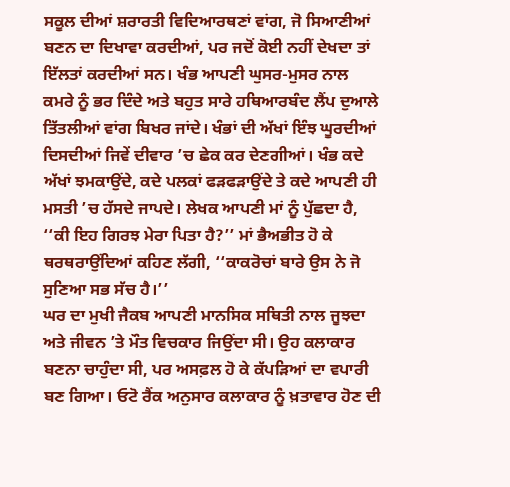ਸਕੂਲ ਦੀਆਂ ਸ਼ਰਾਰਤੀ ਵਿਦਿਆਰਥਣਾਂ ਵਾਂਗ, ਜੋ ਸਿਆਣੀਆਂ ਬਣਨ ਦਾ ਦਿਖਾਵਾ ਕਰਦੀਆਂ, ਪਰ ਜਦੋਂ ਕੋਈ ਨਹੀਂ ਦੇਖਦਾ ਤਾਂ ਇੱਲਤਾਂ ਕਰਦੀਆਂ ਸਨ। ਖੰਭ ਆਪਣੀ ਘੁਸਰ-ਮੁਸਰ ਨਾਲ ਕਮਰੇ ਨੂੰ ਭਰ ਦਿੰਦੇ ਅਤੇ ਬਹੁਤ ਸਾਰੇ ਹਥਿਆਰਬੰਦ ਲੈਂਪ ਦੁਆਲੇ ਤਿੱਤਲੀਆਂ ਵਾਂਗ ਬਿਖਰ ਜਾਂਦੇ। ਖੰਭਾਂ ਦੀ ਅੱਖਾਂ ਇੰਝ ਘੂਰਦੀਆਂ ਦਿਸਦੀਆਂ ਜਿਵੇਂ ਦੀਵਾਰ ’ਚ ਛੇਕ ਕਰ ਦੇਣਗੀਆਂ। ਖੰਭ ਕਦੇ ਅੱਖਾਂ ਝਮਕਾਉਂਦੇ, ਕਦੇ ਪਲਕਾਂ ਫੜਫੜਾਉਂਦੇ ਤੇ ਕਦੇ ਆਪਣੀ ਹੀ ਮਸਤੀ ’ਚ ਹੱਸਦੇ ਜਾਪਦੇ। ਲੇਖਕ ਆਪਣੀ ਮਾਂ ਨੂੰ ਪੁੱਛਦਾ ਹੈ, ‘‘ਕੀ ਇਹ ਗਿਰਝ ਮੇਰਾ ਪਿਤਾ ਹੈ?’’ ਮਾਂ ਭੈਅਭੀਤ ਹੋ ਕੇ ਥਰਥਰਾਉਂਦਿਆਂ ਕਹਿਣ ਲੱਗੀ, ‘‘ਕਾਕਰੋਚਾਂ ਬਾਰੇ ਉਸ ਨੇ ਜੋ ਸੁਣਿਆ ਸਭ ਸੱਚ ਹੈ।’’
ਘਰ ਦਾ ਮੁਖੀ ਜੈਕਬ ਆਪਣੀ ਮਾਨਸਿਕ ਸਥਿਤੀ ਨਾਲ ਜੂਝਦਾ ਅਤੇ ਜੀਵਨ ’ਤੇ ਮੌਤ ਵਿਚਕਾਰ ਜਿਉਂਦਾ ਸੀ। ਉਹ ਕਲਾਕਾਰ ਬਣਨਾ ਚਾਹੁੰਦਾ ਸੀ, ਪਰ ਅਸਫ਼ਲ ਹੋ ਕੇ ਕੱਪੜਿਆਂ ਦਾ ਵਪਾਰੀ ਬਣ ਗਿਆ। ਓਟੋ ਰੈਂਕ ਅਨੁਸਾਰ ਕਲਾਕਾਰ ਨੂੰ ਖ਼ਤਾਵਾਰ ਹੋਣ ਦੀ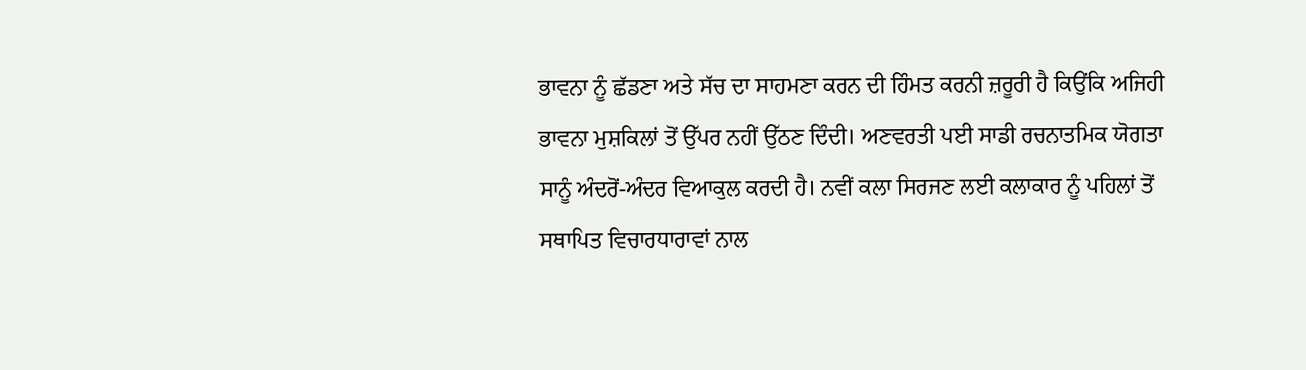ਭਾਵਨਾ ਨੂੰ ਛੱਡਣਾ ਅਤੇ ਸੱਚ ਦਾ ਸਾਹਮਣਾ ਕਰਨ ਦੀ ਹਿੰਮਤ ਕਰਨੀ ਜ਼ਰੂਰੀ ਹੈ ਕਿਉਂਕਿ ਅਜਿਹੀ ਭਾਵਨਾ ਮੁਸ਼ਕਿਲਾਂ ਤੋਂ ਉੱਪਰ ਨਹੀਂ ਉੱਠਣ ਦਿੰਦੀ। ਅਣਵਰਤੀ ਪਈ ਸਾਡੀ ਰਚਨਾਤਮਿਕ ਯੋਗਤਾ ਸਾਨੂੰ ਅੰਦਰੋਂ-ਅੰਦਰ ਵਿਆਕੁਲ ਕਰਦੀ ਹੈ। ਨਵੀਂ ਕਲਾ ਸਿਰਜਣ ਲਈ ਕਲਾਕਾਰ ਨੂੰ ਪਹਿਲਾਂ ਤੋਂ ਸਥਾਪਿਤ ਵਿਚਾਰਧਾਰਾਵਾਂ ਨਾਲ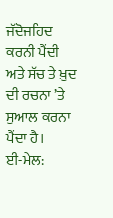ਜੱਦੋਜਹਿਦ ਕਰਨੀ ਪੈਂਦੀ ਅਤੇ ਸੱਚ ਤੇ ਖ਼ੁਦ ਦੀ ਰਚਨਾ ’ਤੇ ਸੁਆਲ ਕਰਨਾ ਪੈਂਦਾ ਹੈ।
ਈ-ਮੇਲ: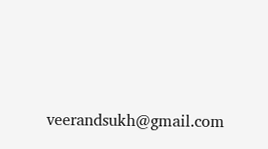veerandsukh@gmail.com